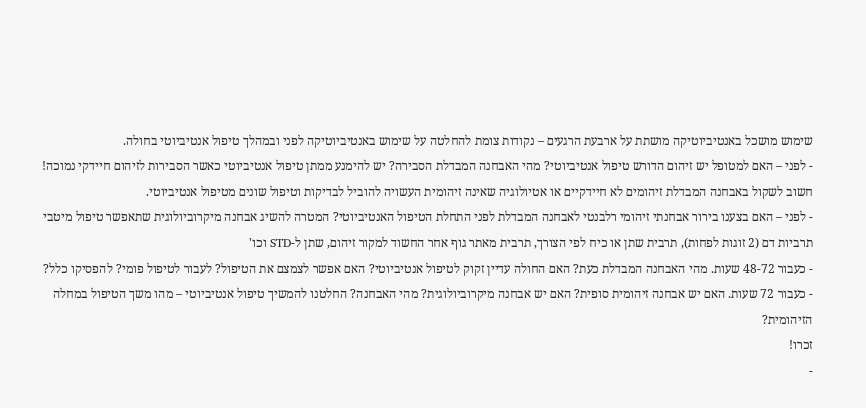שימוש מושכל באנטיביוטיקה מושתת על ארבעת הרגעים – נקודות צומת להחלטה על שימוש באנטיביוטיקה לפני ובמהלך טיפול אנטיביוטי בחולה.
- לפני – האם למטופל יש זיהום הדורש טיפול אנטיביוטי? מהי האבחנה המבדלת הסבירה? יש להימנע ממתן טיפול אנטיביוטי כאשר הסבירות לזיהום חיידקי נמוכה! חשוב לשקול באבחנה המבדלת זיהומים לא חיידקיים או אטיולוגיה שאינה זיהומית העשויה להוביל לבדיקות וטיפול שונים מטיפול אנטיביוטי.
- לפני – האם בצענו בירור אבחנתי זיהומי רלבנטי לאבחנה המבדלת לפני התחלת הטיפול האנטיביוטי? המטרה להשיג אבחנה מיקרוביולוגית שתאפשר טיפול מיטבי תרביות דם (2 זוגות לפחות), תרבית שתן או כיח לפי הצורך, תרבית מאתר גוף אחר החשוד למקור זיהום, שתן ל-STD וכו'
- כעבור 48-72 שעות. מהי האבחנה המבדלת כעת? האם החולה עדיין זקוק לטיפול אנטיביוטי? האם אפשר לצמצם את הטיפול? לעבור לטיפול פומי? להפסיקו כלל?
- כעבור 72 שעות. האם יש אבחנה זיהומית סופית? האם יש אבחנה מיקרוביולוגית? מהי האבחנה? החלטנו להמשיך טיפול אנטיביוטי – מהו משך הטיפול במחלה הזיהומית?
זכרו!
-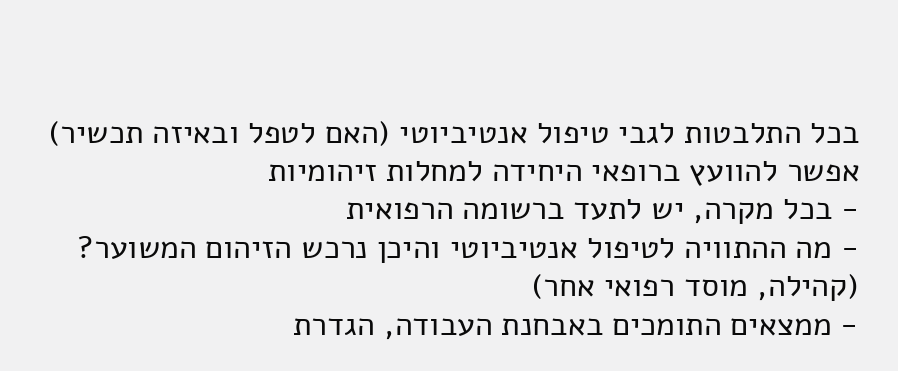בכל התלבטות לגבי טיפול אנטיביוטי (האם לטפל ובאיזה תכשיר) אפשר להוועץ ברופאי היחידה למחלות זיהומיות
- בכל מקרה, יש לתעד ברשומה הרפואית
- מה ההתוויה לטיפול אנטיביוטי והיכן נרכש הזיהום המשוער? (קהילה, מוסד רפואי אחר)
- ממצאים התומכים באבחנת העבודה, הגדרת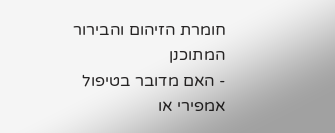חומרת הזיהום והבירור המתוכנן
- האם מדובר בטיפול אמפירי או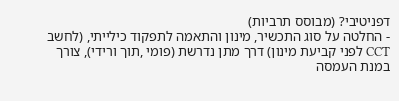דפניטיבי? (מבוסס תרביות)
- החלטה על סוג התכשיר, מינון והתאמה לתפקוד כילייתי, (לחשב CCT לפני קביעת מינון) דרך מתן נדרשת (פומי ,תוך ורידי), צורך במנת העמסה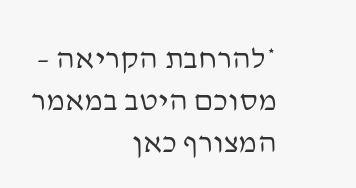*להרחבת הקריאה – מסוכם היטב במאמר המצורף כאן